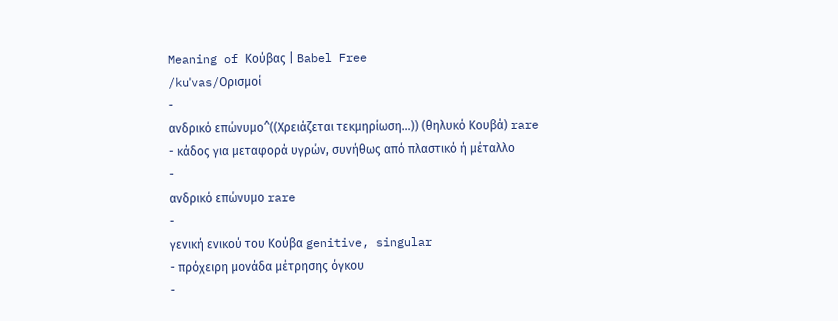Meaning of Κούβας | Babel Free
/kuˈvas/Ορισμοί
-
ανδρικό επώνυμο^((Χρειάζεται τεκμηρίωση…)) (θηλυκό Κουβά) rare
- κάδος για μεταφορά υγρών, συνήθως από πλαστικό ή μέταλλο
-
ανδρικό επώνυμο rare
-
γενική ενικού του Κούβα genitive, singular
- πρόχειρη μονάδα μέτρησης όγκου
-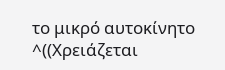το μικρό αυτοκίνητο ^((Χρειάζεται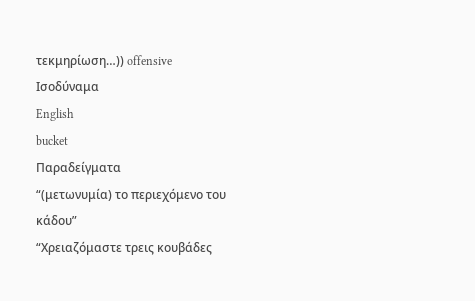τεκμηρίωση…)) offensive
Ισοδύναμα
English
bucket
Παραδείγματα
“(μετωνυμία) το περιεχόμενο του κάδου”
“Χρειαζόμαστε τρεις κουβάδες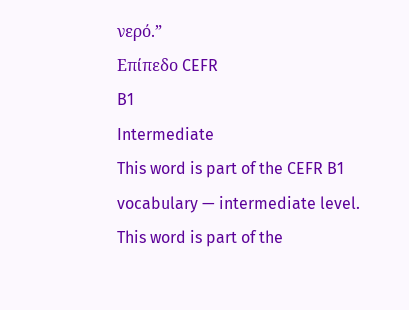νερό.”
Επίπεδο CEFR
B1
Intermediate
This word is part of the CEFR B1 vocabulary — intermediate level.
This word is part of the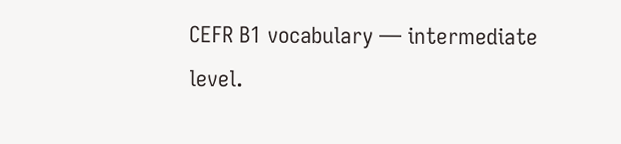CEFR B1 vocabulary — intermediate level.